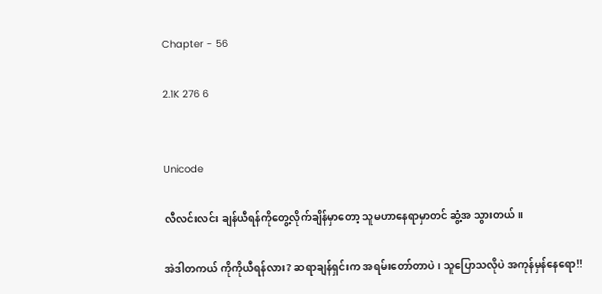Chapter - 56

2.1K 276 6


Unicode

လီလင်းလင်း ချန်ယီရန်ကိုတွေ့လိုက်ချိန်မှာတော့ သူမဟာနေရာမှာတင် ဆွံ့အ သွားတယ်။

အဲဒါတကယ် ကိုကိုယီရန်လား? ဆရာချန်ရှင်းက အရမ်းတော်တာပဲ၊ သူပြောသလိုပဲ အကုန်မှန်နေရော!!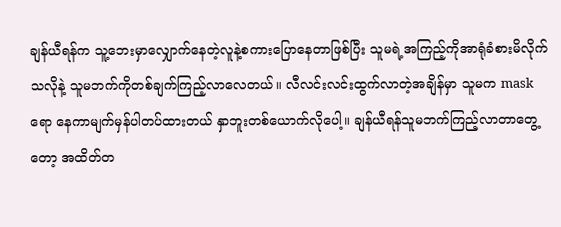ချန်ယီရန်က သူ့ဘေးမှာလျှောက်နေတဲ့လူနဲ့စကားပြောနေတာဖြစ်ပြီး သူမရဲ့အကြည့်ကိုအာရုံခံစားမိလိုက်သလိုနဲ့ သူမဘက်ကိုတစ်ချက်ကြည့်လာလေတယ်။ လီလင်းလင်းထွက်လာတဲ့အချိန်မှာ သူမက maskရော နေကာမျက်မှန်ပါတပ်ထားတယ် နှာဘူးတစ်ယောက်လိုပေါ့။ ချန်ယီရန်သူမဘက်ကြည့်လာတာတွေ့တော့ အထိတ်တ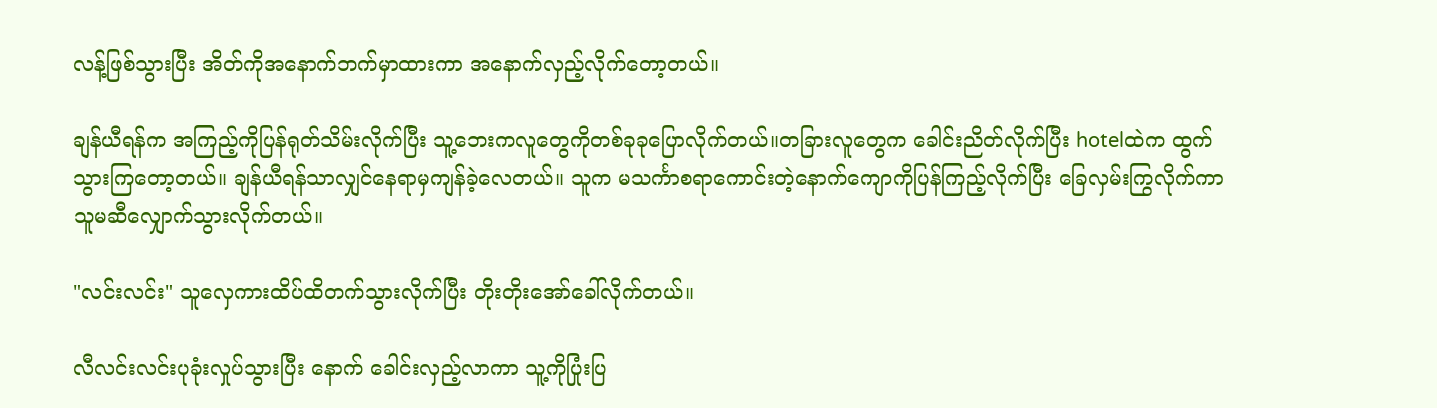လန့်ဖြစ်သွားပြီး အိတ်ကိုအနောက်ဘက်မှာထားကာ အနောက်လှည့်လိုက်တော့တယ်။

ချန်ယီရန်က အကြည့်ကိုပြန်ရုတ်သိမ်းလိုက်ပြီး သူ့ဘေးကလူတွေကိုတစ်ခုခုပြောလိုက်တယ်။တခြားလူတွေက ခေါင်းညိတ်လိုက်ပြီး hotelထဲက ထွက်သွားကြတော့တယ်။ ချန်ယီရန်သာလျှင်နေရာမှကျန်ခဲ့လေတယ်။ သူက မသင်္ကာစရာကောင်းတဲ့နောက်ကျောကိုပြန်ကြည့်လိုက်ပြီး ခြေလှမ်းကြွလိုက်ကာ သူမဆီလျှောက်သွားလိုက်တယ်။

"လင်းလင်း" သူလှေကားထိပ်ထိတက်သွားလိုက်ပြီး တိုးတိုးအော်ခေါ်လိုက်တယ်။

လီလင်းလင်းပုခုံးလှုပ်သွားပြီး နောက် ခေါင်းလှည့်လာကာ သူ့ကိုပြုံးပြ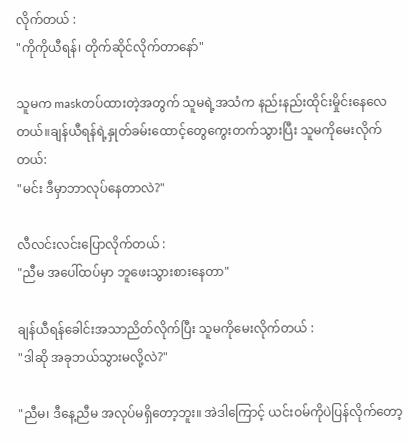လိုက်တယ် :
"ကိုကိုယီရန်၊ တိုက်ဆိုင်လိုက်တာနော်"

သူမက maskတပ်ထားတဲ့အတွက် သူမရဲ့အသံက နည်းနည်းထိုင်းမှိုင်းနေလေတယ်။ချန်ယီရန်ရဲ့နှုတ်ခမ်းထောင့်တွေကွေးတက်သွားပြီး သူမကိုမေးလိုက်တယ်:
"မင်း ဒီမှာဘာလုပ်နေတာလဲ?"

လီလင်းလင်းပြောလိုက်တယ် :
"ညီမ အပေါ်ထပ်မှာ ဘူဖေးသွားစားနေတာ"

ချန်ယီရန်ခေါင်းအသာညိတ်လိုက်ပြီး သူမကိုမေးလိုက်တယ် :
"ဒါဆို အခုဘယ်သွားမလို့လဲ?"

"ညီမ၊ ဒီနေ့ညီမ အလုပ်မရှိတော့ဘူး။ အဲဒါကြောင့် ယင်းဝမ်ကိုပဲပြန်လိုက်တော့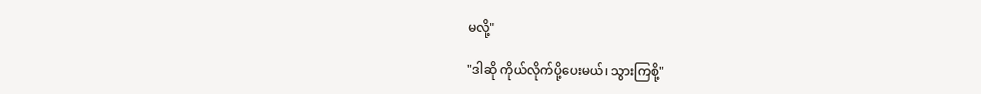မလို့"

"ဒါဆို ကိုယ်လိုက်ပို့ပေးမယ်၊ သွားကြစို့"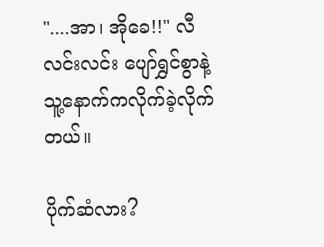"....အာ၊ အိုခေ!!" လီလင်းလင်း ပျော်ရွှင်စွာနဲ့ သူ့နောက်ကလိုက်ခဲ့လိုက်တယ်။

ပိုက်ဆံလား?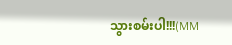သွားစမ်းပါ!!!(MM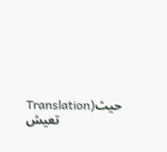Translation)حيث تعيش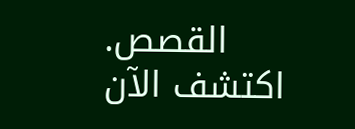القصص. اكتشف الآن